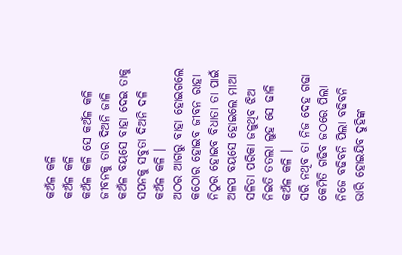କଅଁଳ କଳି
କଅଁଳ କଳି
କଅଁଳ କଳି ସେ କଅଁଳ କଳି
ଜୀବନକୁ ତାର ଦିଅନି ଜାଳି
କଅଁଳ ବୟସେ ବାହା ଦେଇ ତାକୁ
ସପନକୁ ସବୁତା ଦିଅନି ଦଳି
କଅଁଳ କଳି ।
ଅଠର ଆଗରୁ ବାହା ହୋଇଗଲେ
କଠୋର ହୋଇବ ଜୀବନ ରାହା
ନିଠୁର ହୋଇବ ବିଧାତା ତା ପାଇଁ
ଅଳପ ବୟସେ ହୋଇଲେ ମାଆ
ସଳିତା ପରିକା ଜଳୁଥିବ ଝିଅ
ନିଇତି ତତଲା ଲୁହ ସେ ଢାଳି
କଅଁଳ କଳି ।
ସରି ନଥିବ ତା ନିଜ ଦେହ ଗଢା
କେମିତି ଗଢିବ ଜଠରେ ପିଲା
ନିଜେ ବଢିବନି ପିଲା ବଢିବନି
ଭାରି ହୋଇଯିବ ଦୁହିଙ୍କ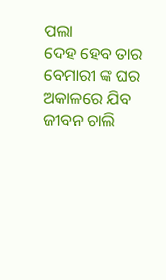ପଲା
ଦେହ ହେବ ତାର ବେମାରୀ ଙ୍କ ଘର
ଅକାଳରେ ଯିବ ଜୀବନ ଚାଲି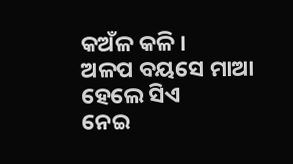କଅଁଳ କଳି ।
ଅଳପ ବୟସେ ମାଆ ହେଲେ ସିଏ
ନେଇ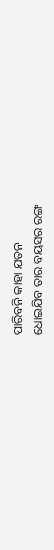ପାରିବନି କାହା ଯତନ
ଧୋଇଯିବ ତାର ବୟସର ରଙ୍ଗ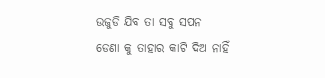ଉଜୁଡି ଯିବ ତା ସବୁ ସପନ
ଡେଣା କୁ ତାହାର କାଟି ଦିଅ ନାହିଁ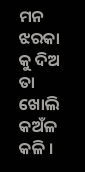ମନ ଝରକା କୁ ଦିଅ ତା ଖୋଲି
କଅଁଳ କଳି ।